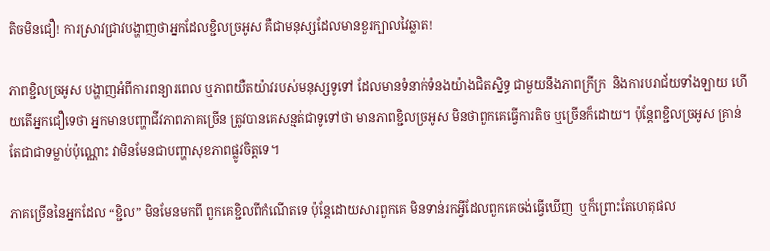តិចមិនជឿ! ការស្រាវជ្រាវបង្ហាញថាអ្នកដែលខ្ជិលច្រអូស គឺជាមនុស្សដែលមានខួរក្បាលវៃឆ្លាត!

ភាពខ្ជិលច្រអូស បង្ហាញអំពីការពន្យារពេល ឬភាពយឺតយ៉ាវរបស់មនុស្សទូទៅ ដែលមានទំនាក់ទំនងយ៉ាងជិតស្និទ្ធ ជាមួយនឹងភាពក្រីក្រ  និងការបរាជ័យទាំងឡាយ ហើយតើអ្នកជឿទេថា អ្នកមានបញ្ហាជីវភាពភាគច្រើន ត្រូវបានគេសន្មត់ជាទូទៅថា មានភាពខ្ជិលច្រអូស មិនថាពួកគេធ្វើការតិច ឬច្រើនក៏ដោយ។ ប៉ុន្តែពខ្ជិលច្រអូស គ្រាន់តែជាជាទម្លាប់ប៉ុណ្ណោះ វាមិនមែនជាបញ្ហាសុខភាពផ្លូវចិត្តទេ។

ភាគច្រើននៃអ្នកដែល “ខ្ជិល” មិនមែនមកពី ពួកគេខ្ជិលពីកំណើតទេ ប៉ុន្តែដោយសារពួកគេ មិនទាន់រកអ្វីដែលពួកគេចង់ធ្វើឃើញ  ឬក៏ព្រោះតែហេតុផល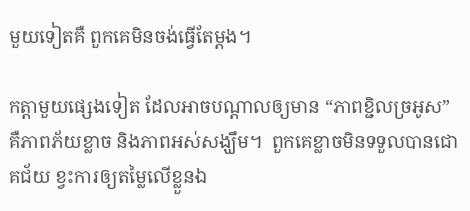មួយទៀតគឺ ពួកគេមិនចង់ធ្វើតែម្តង។

កត្តាមួយផ្សេងទៀត ដែលអាចបណ្តាលឲ្យមាន “ភាពខ្ជិលច្រអូស” គឺភាពភ័យខ្លាច និងភាពអស់សង្ឃឹម។  ពួកគេខ្លាចមិនទទួលបានជោគជ័យ ខ្វះការឲ្យតម្លៃលើខ្លួនឯ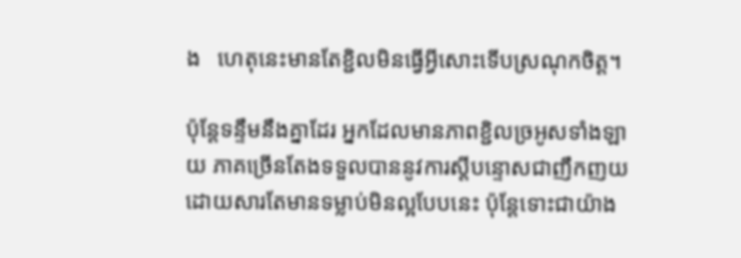ង   ហេតុនេះមានតែខ្ជិលមិនធ្វើអ្វីសោះទើបស្រណុកចិត្ត។

ប៉ុន្តែទន្ទឹមនឹងគ្នាដែរ អ្នកដែលមានភាពខ្ជិលច្រអូសទាំងឡាយ ភាគច្រើនតែងទទួលបាននូវការស្តីបន្ទោសជាញឹកញយ ដោយសារតែមានទម្លាប់មិនល្អបែបនេះ ប៉ុន្តែទោះជាយ៉ាង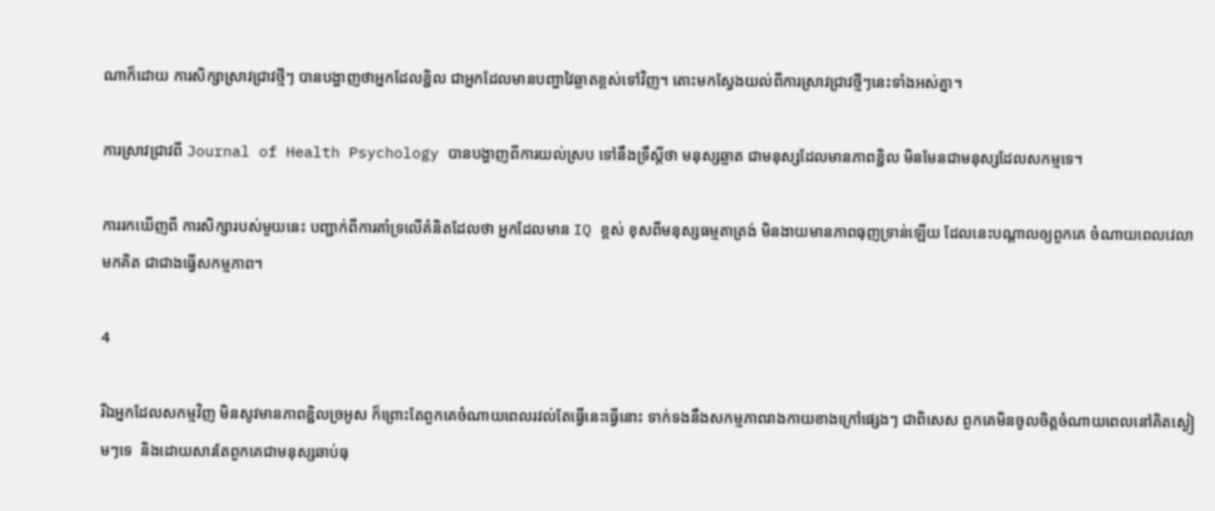ណាក៏ដោយ ការសិក្សាស្រាវជ្រាវថ្មីៗ បានបង្ហាញថាអ្នកដែលខ្ជិល ជាអ្នកដែលមានបញ្ហាវៃឆ្លាតខ្ពស់ទៅវិញ។ តោះមកស្វែងយល់ពីការស្រាវជ្រាវថ្មីៗនេះទាំងអស់គ្នា។

ការស្រាវជ្រាវពី Journal of Health Psychology បានបង្ហាញពីការយល់ស្រប ទៅនឹងទ្រឹស្តីថា មនុស្សឆ្លាត ជាមនុស្សដែលមានភាពខ្ជិល មិនមែនជាមនុស្សដែលសកម្មទេ។

ការរកឃើញពី ការសិក្សារបស់មួយនេះ បញ្ជាក់ពីការគាំទ្រលើគំនិតដែលថា អ្នកដែលមាន IQ ខ្ពស់ ខុសពីមនុស្សធម្មតាត្រង់ មិនងាយមានភាពធុញទ្រាន់ឡើយ ដែលនេះបណ្តាលឲ្យពួកគេ ចំណាយពេលវេលាមកគិត ជាជាងធ្វើសកម្មភាព។

4

រីឯអ្នកដែលសកម្មវិញ មិនសូវមានភាពខ្ជិលច្រអូស ក៏ព្រោះតែពួកគេចំណាយពេលរវល់តែធ្វើនេះធ្វើនោះ ទាក់ទងនឹងសកម្មភាពរាងកាយខាងក្រៅផ្សេងៗ ជាពិសេស ពួកគេមិនចូលចិត្តចំណាយពេលនៅគិតស្ងៀមៗទេ  និងដោយសារតែពួកគេជាមនុស្សឆាប់ធុ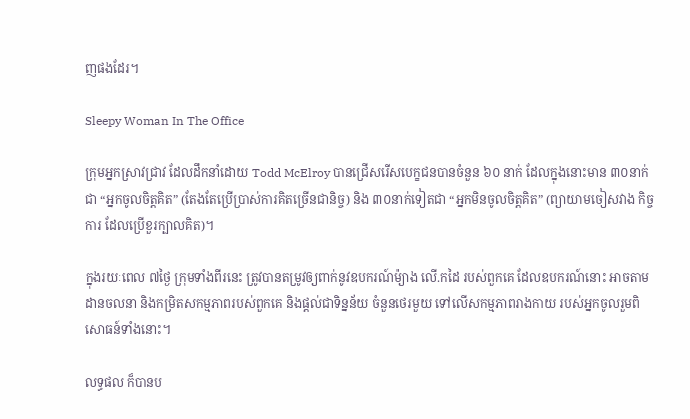ញផងដែរ។

Sleepy Woman In The Office

ក្រុមអ្នកស្រាវជ្រាវ ដែលដឹកនាំដោយ Todd McElroy បានជ្រើសរើសបេក្ខជនបានចំនួន ៦០ នាក់ ដែលក្នុងនោះមាន ៣០នាក់ជា “អ្នកចូលចិត្តគិត” (តែងតែប្រើប្រាស់ការគិតច្រើនជានិច្ច) និង ៣០នាក់ទៀតជា “អ្នកមិនចូលចិត្តគិត” (ព្យាយាមចៀសវាង កិច្ចការ ដែលប្រើខួរក្បាលគិត)។

ក្នុងរយៈពេល ៧ថ្ងៃ ក្រុមទាំងពីរនេះ ត្រូវបានតម្រូវឲ្យពាក់នូវឧបករណ៍ម៉្យាង លើ.កដៃ របស់ពួកគេ ដែលឧបករណ៍នោះ អាចតាមដានចលនា និងកម្រិតសកម្មភាពរបស់ពួកគេ និងផ្តល់ជាទិន្នន័យ ចំនួនថេរមួយ ទៅលើសកម្មភាពរាងកាយ របស់អ្នកចូលរួមពិសោធន៍ទាំងនោះ។

លទ្ធផល ក៏បានប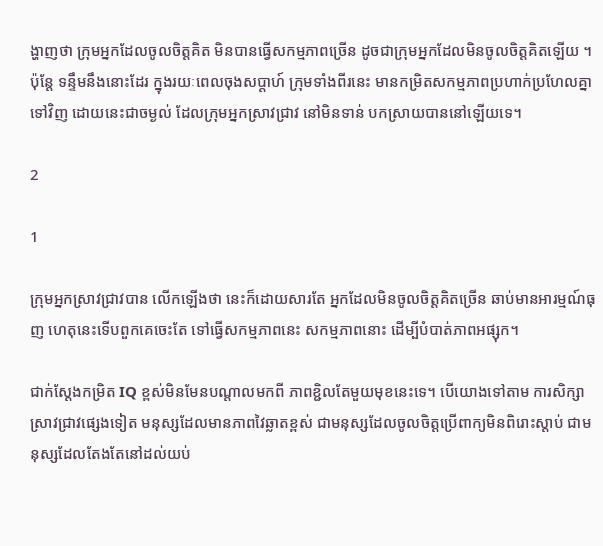ង្ហាញថា ក្រុមអ្នកដែលចូលចិត្តគិត មិនបានធ្វើសកម្មភាពច្រើន ដូចជាក្រុមអ្នកដែលមិនចូលចិត្តគិតឡើយ ។  ប៉ុន្តែ ទន្ទឹមនឹងនោះដែរ ក្នុងរយៈពេលចុងសប្តាហ៍ ក្រុមទាំងពីរនេះ មានកម្រិតសកម្មភាពប្រហាក់ប្រហែលគ្នាទៅវិញ ដោយនេះជាចម្ងល់ ដែលក្រុមអ្នកស្រាវជ្រាវ នៅមិនទាន់ បកស្រាយបាននៅឡើយទេ។

2

1

ក្រុមអ្នកស្រាវជ្រាវបាន លើកឡើងថា នេះក៏ដោយសារតែ អ្នកដែលមិនចូលចិត្តគិតច្រើន ឆាប់មានអារម្មណ៍ធុញ ហេតុនេះទើបពួកគេចេះតែ ទៅធ្វើសកម្មភាពនេះ សកម្មភាពនោះ ដើម្បីបំបាត់ភាពអផ្សុក។

ជាក់ស្តែងកម្រិត IQ ខ្ពស់មិនមែនបណ្តាលមកពី ភាពខ្ជិលតែមួយមុខនេះទេ។ បើយោងទៅតាម ការសិក្សាស្រាវជ្រាវផ្សេងទៀត មនុស្សដែលមានភាពវៃឆ្លាតខ្ពស់ ជាមនុស្សដែលចូលចិត្តប្រើពាក្យមិនពិរោះស្តាប់ ជាមនុស្សដែលតែងតែនៅដល់យប់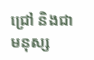ជ្រៅ និងជាមនុស្ស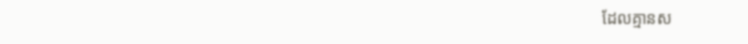ដែលគ្មានស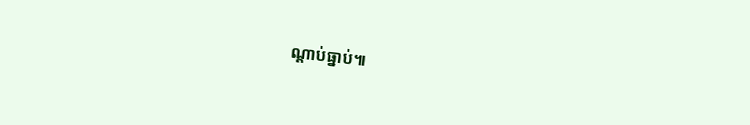ណ្តាប់ធ្នាប់៕